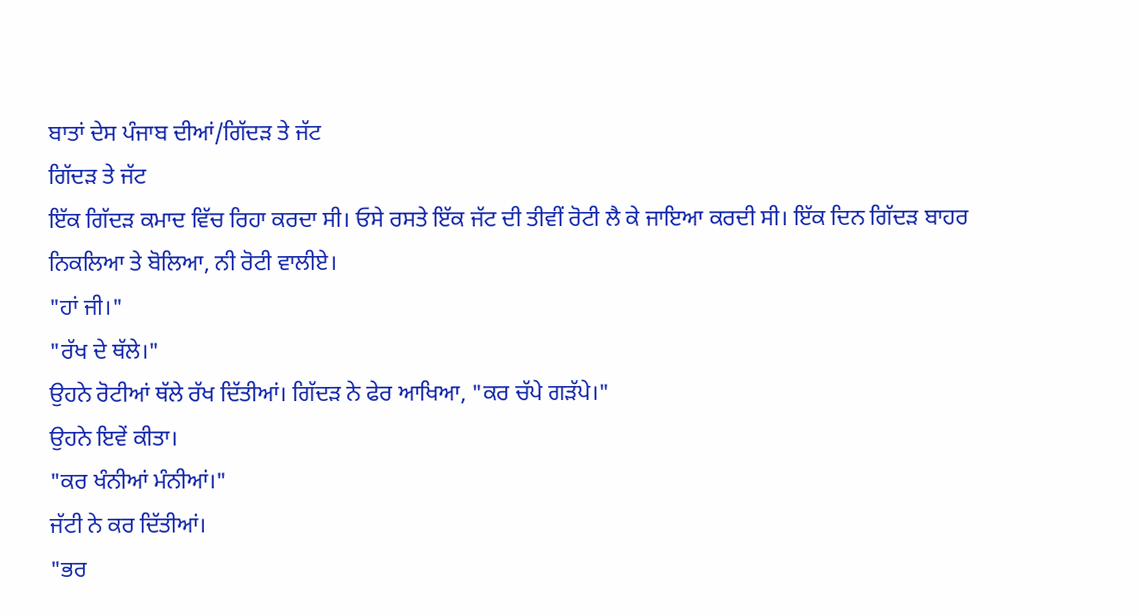ਬਾਤਾਂ ਦੇਸ ਪੰਜਾਬ ਦੀਆਂ/ਗਿੱਦੜ ਤੇ ਜੱਟ
ਗਿੱਦੜ ਤੇ ਜੱਟ
ਇੱਕ ਗਿੱਦੜ ਕਮਾਦ ਵਿੱਚ ਰਿਹਾ ਕਰਦਾ ਸੀ। ਓਸੇ ਰਸਤੇ ਇੱਕ ਜੱਟ ਦੀ ਤੀਵੀਂ ਰੋਟੀ ਲੈ ਕੇ ਜਾਇਆ ਕਰਦੀ ਸੀ। ਇੱਕ ਦਿਨ ਗਿੱਦੜ ਬਾਹਰ ਨਿਕਲਿਆ ਤੇ ਬੋਲਿਆ, ਨੀ ਰੋਟੀ ਵਾਲੀਏ।
"ਹਾਂ ਜੀ।"
"ਰੱਖ ਦੇ ਥੱਲੇ।"
ਉਹਨੇ ਰੋਟੀਆਂ ਥੱਲੇ ਰੱਖ ਦਿੱਤੀਆਂ। ਗਿੱਦੜ ਨੇ ਫੇਰ ਆਖਿਆ, "ਕਰ ਚੱਪੇ ਗੜੱਪੇ।"
ਉਹਨੇ ਇਵੇਂ ਕੀਤਾ।
"ਕਰ ਖੰਨੀਆਂ ਮੰਨੀਆਂ।"
ਜੱਟੀ ਨੇ ਕਰ ਦਿੱਤੀਆਂ।
"ਭਰ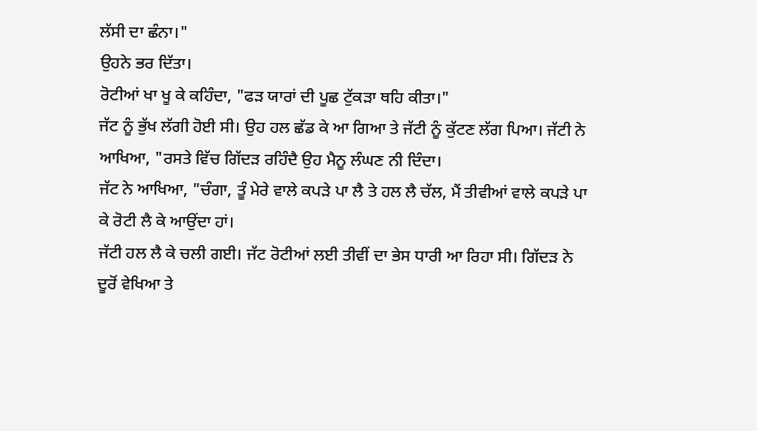ਲੱਸੀ ਦਾ ਛੰਨਾ।"
ਉਹਨੇ ਭਰ ਦਿੱਤਾ।
ਰੋਟੀਆਂ ਖਾ ਖੂ ਕੇ ਕਹਿੰਦਾ, "ਫੜ ਯਾਰਾਂ ਦੀ ਪੂਛ ਟੁੱਕੜਾ ਥਹਿ ਕੀਤਾ।"
ਜੱਟ ਨੂੰ ਭੁੱਖ ਲੱਗੀ ਹੋਈ ਸੀ। ਉਹ ਹਲ ਛੱਡ ਕੇ ਆ ਗਿਆ ਤੇ ਜੱਟੀ ਨੂੰ ਕੁੱਟਣ ਲੱਗ ਪਿਆ। ਜੱਟੀ ਨੇ ਆਖਿਆ, "ਰਸਤੇ ਵਿੱਚ ਗਿੱਦੜ ਰਹਿੰਦੈ ਉਹ ਮੈਨੂ ਲੰਘਣ ਨੀ ਦਿੰਦਾ।
ਜੱਟ ਨੇ ਆਖਿਆ, "ਚੰਗਾ, ਤੂੰ ਮੇਰੇ ਵਾਲੇ ਕਪੜੇ ਪਾ ਲੈ ਤੇ ਹਲ ਲੈ ਚੱਲ, ਮੈਂ ਤੀਵੀਆਂ ਵਾਲੇ ਕਪੜੇ ਪਾ ਕੇ ਰੋਟੀ ਲੈ ਕੇ ਆਉਂਦਾ ਹਾਂ।
ਜੱਟੀ ਹਲ ਲੈ ਕੇ ਚਲੀ ਗਈ। ਜੱਟ ਰੋਟੀਆਂ ਲਈ ਤੀਵੀਂ ਦਾ ਭੇਸ ਧਾਰੀ ਆ ਰਿਹਾ ਸੀ। ਗਿੱਦੜ ਨੇ ਦੂਰੋਂ ਵੇਖਿਆ ਤੇ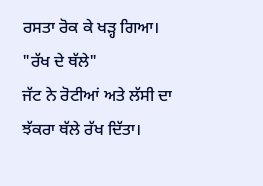ਰਸਤਾ ਰੋਕ ਕੇ ਖੜ੍ਹ ਗਿਆ।
"ਰੱਖ ਦੇ ਥੱਲੇ"
ਜੱਟ ਨੇ ਰੋਟੀਆਂ ਅਤੇ ਲੱਸੀ ਦਾ ਝੱਕਰਾ ਥੱਲੇ ਰੱਖ ਦਿੱਤਾ।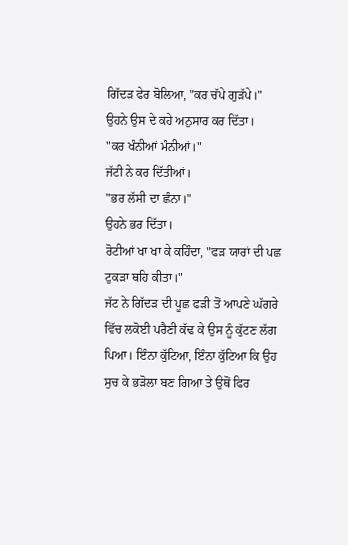ਗਿੱਦੜ ਫੇਰ ਬੋਲਿਆ, "ਕਰ ਚੱਪੇ ਗੁੜੱਪੇ।" ਉਹਨੇ ਉਸ ਦੇ ਕਹੇ ਅਨੁਸਾਰ ਕਰ ਦਿੱਤਾ।
"ਕਰ ਖੰਨੀਆਂ ਮੰਨੀਆਂ।"
ਜੱਟੀ ਨੇ ਕਰ ਦਿੱਤੀਆਂ।
"ਭਰ ਲੱਸੀ ਦਾ ਛੰਨਾ।"
ਉਹਨੇ ਭਰ ਦਿੱਤਾ।
ਰੋਟੀਆਂ ਖਾ ਖਾ ਕੇ ਕਹਿੰਦਾ, "ਫੜ ਯਾਰਾਂ ਦੀ ਪਛ ਟੁਕੜਾ ਥਹਿ ਕੀਤਾ।"
ਜੱਟ ਨੇ ਗਿੱਦੜ ਦੀ ਪੂਛ ਫੜੀ ਤੋਂ ਆਪਣੇ ਘੱਗਰੇ ਵਿੱਚ ਲਕੋਈ ਪਰੈਣੀ ਕੱਢ ਕੇ ਉਸ ਨੂੰ ਕੁੱਟਣ ਲੱਗ ਪਿਆ। ਇੰਨਾ ਕੁੱਟਿਆ, ਇੰਨਾ ਕੁੱਟਿਆ ਕਿ ਉਹ ਸੁਚ ਕੇ ਭੜੋਲਾ ਬਣ ਗਿਆ ਤੇ ਉਥੋਂ ਫਿਰ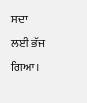ਸਦਾ ਲਈ ਭੱਜ ਗਿਆ।